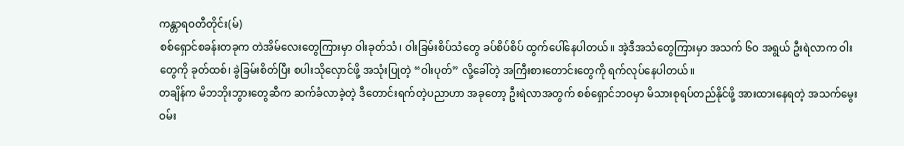ကန္တာရဝတီတိုင်း(မ်)
စစ်ရှောင်စခန်းတခုက တဲအိမ်လေးတွေကြားမှာ ဝါးခုတ်သံ၊ ဝါးခြမ်းစိပ်သံတွေ ခပ်စိပ်စိပ် ထွက်ပေါ်နေပါတယ်။ အဲ့ဒီအသံတွေကြားမှာ အသက် ၆၀ အရွယ် ဦးရဲလာက ဝါးတွေကို ခုတ်ထစ်၊ ခွဲခြမ်းစိတ်ပြီး စပါးသိုလှောင်ဖို့ အသုံးပြုတဲ့ “ဝါးပုတ်” လို့ခေါ်တဲ့ အကြီးစားတောင်းတွေကို ရက်လုပ်နေပါတယ်။
တချိန်က မိဘဘိုးဘွားတွေဆီက ဆက်ခံလာခဲ့တဲ့ ဒီတောင်းရက်တဲ့ပညာဟာ အခုတော့ ဦးရဲလာအတွက် စစ်ရှောင်ဘဝမှာ မိသားစုရပ်တည်နိုင်ဖို့ အားထားနေရတဲ့ အသက်မွေးဝမ်း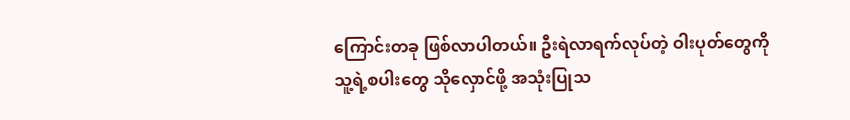ကြောင်းတခု ဖြစ်လာပါတယ်။ ဦးရဲလာရက်လုပ်တဲ့ ဝါးပုတ်တွေကို သူ့ရဲ့စပါးတွေ သိုလှောင်ဖို့ အသုံးပြုသ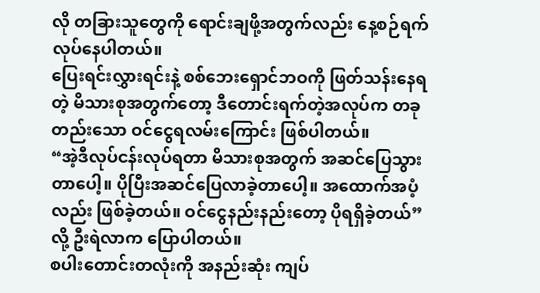လို တခြားသူတွေကို ရောင်းချဖို့အတွက်လည်း နေ့စဉ်ရက်လုပ်နေပါတယ်။
ပြေးရင်းလွှားရင်းနဲ့ စစ်ဘေးရှောင်ဘဝကို ဖြတ်သန်းနေရတဲ့ မိသားစုအတွက်တော့ ဒီတောင်းရက်တဲ့အလုပ်က တခုတည်းသော ဝင်ငွေရလမ်းကြောင်း ဖြစ်ပါတယ်။
“အဲ့ဒီလုပ်ငန်းလုပ်ရတာ မိသားစုအတွက် အဆင်ပြေသွားတာပေါ့။ ပိုပြီးအဆင်ပြေလာခဲ့တာပေါ့။ အထောက်အပံ့လည်း ဖြစ်ခဲ့တယ်။ ဝင်ငွေနည်းနည်းတော့ ပိုရရှိခဲ့တယ်”လို့ ဦးရဲလာက ပြောပါတယ်။
စပါးတောင်းတလုံးကို အနည်းဆုံး ကျပ်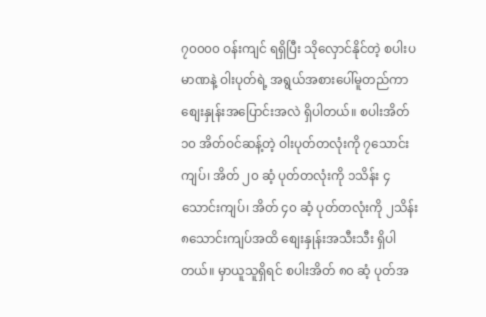၇၀၀၀၀ ဝန်းကျင် ရရှိပြီး သိုလှောင်နိုင်တဲ့ စပါးပမာဏနဲ့ ဝါးပုတ်ရဲ့ အရွယ်အစားပေါ်မူတည်ကာ စျေးနှုန်းအပြောင်းအလဲ ရှိပါတယ်။ စပါးအိတ် ၁၀ အိတ်ဝင်ဆန့်တဲ့ ဝါးပုတ်တလုံးကို ၇သောင်းကျပ်၊ အိတ် ၂၀ ဆံ့ ပုတ်တလုံးကို ၁သိန်း ၄သောင်းကျပ်၊ အိတ် ၄၀ ဆံ့ ပုတ်တလုံးကို ၂သိန်း ၈သောင်းကျပ်အထိ စျေးနှုန်းအသီးသီး ရှိပါတယ်။ မှာယူသူရှိရင် စပါးအိတ် ၈၀ ဆံ့ ပုတ်အ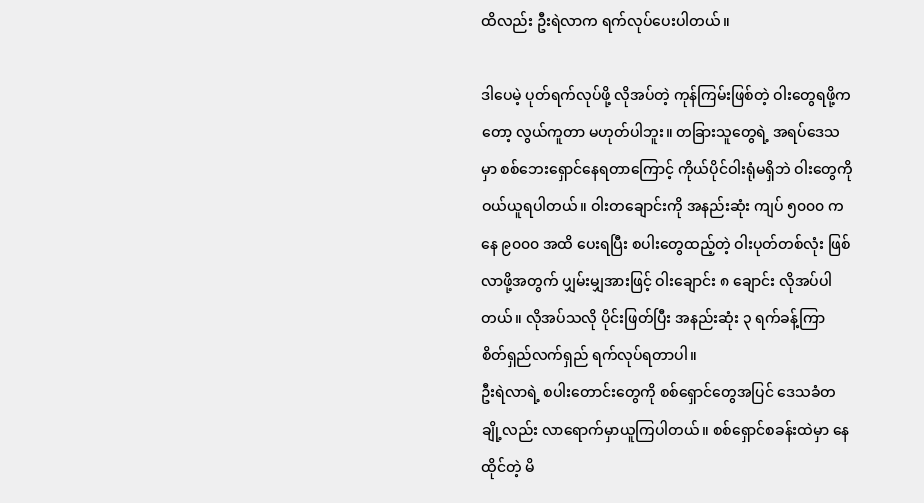ထိလည်း ဦးရဲလာက ရက်လုပ်ပေးပါတယ်။

ဒါပေမဲ့ ပုတ်ရက်လုပ်ဖို့ လိုအပ်တဲ့ ကုန်ကြမ်းဖြစ်တဲ့ ဝါးတွေရဖို့ကတော့ လွယ်ကူတာ မဟုတ်ပါဘူး။ တခြားသူတွေရဲ့ အရပ်ဒေသမှာ စစ်ဘေးရှောင်နေရတာကြောင့် ကိုယ်ပိုင်ဝါးရုံမရှိဘဲ ဝါးတွေကို ဝယ်ယူရပါတယ်။ ဝါးတချောင်းကို အနည်းဆုံး ကျပ် ၅၀၀၀ ကနေ ၉၀၀၀ အထိ ပေးရပြီး စပါးတွေထည့်တဲ့ ဝါးပုတ်တစ်လုံး ဖြစ်လာဖို့အတွက် ပျှမ်းမျှအားဖြင့် ဝါးချောင်း ၈ ချောင်း လိုအပ်ပါတယ်။ လိုအပ်သလို ပိုင်းဖြတ်ပြီး အနည်းဆုံး ၃ ရက်ခန့်ကြာ စိတ်ရှည်လက်ရှည် ရက်လုပ်ရတာပါ။
ဦးရဲလာရဲ့ စပါးတောင်းတွေကို စစ်ရှောင်တွေအပြင် ဒေသခံတချို့လည်း လာရောက်မှာယူကြပါတယ်။ စစ်ရှောင်စခန်းထဲမှာ နေထိုင်တဲ့ မိ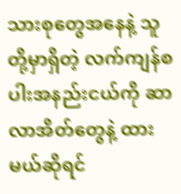သားစုတွေအနေနဲ့ သူတို့မှာရှိတဲ့ လက်ကျန်စပါးအနည်းငယ်ကို ဆာလာအိတ်တွေနဲ့ ထားမယ်ဆိုရင်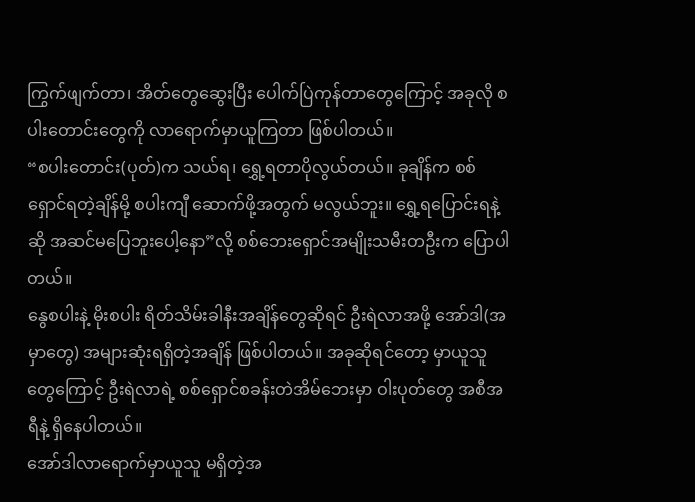ကြွက်ဖျက်တာ၊ အိတ်တွေဆွေးပြီး ပေါက်ပြဲကုန်တာတွေကြောင့် အခုလို စပါးတောင်းတွေကို လာရောက်မှာယူကြတာ ဖြစ်ပါတယ်။
“စပါးတောင်း(ပုတ်)က သယ်ရ၊ ရွှေ့ရတာပိုလွယ်တယ်။ ခုချိန်က စစ်ရှောင်ရတဲ့ချိန်မို့ စပါးကျီ ဆောက်ဖို့အတွက် မလွယ်ဘူး။ ရွှေ့ရပြောင်းရနဲ့ဆို အဆင်မပြေဘူးပေါ့နော”လို့ စစ်ဘေးရှောင်အမျိုးသမီးတဦးက ပြောပါတယ်။
နွေစပါးနဲ့ မိုးစပါး ရိတ်သိမ်းခါနီးအချိန်တွေဆိုရင် ဦးရဲလာအဖို့ အော်ဒါ(အမှာတွေ) အများဆုံးရရှိတဲ့အချိန် ဖြစ်ပါတယ်။ အခုဆိုရင်တော့ မှာယူသူတွေကြောင့် ဦးရဲလာရဲ့ စစ်ရှောင်စခန်းတဲအိမ်ဘေးမှာ ဝါးပုတ်တွေ အစီအရီနဲ့ ရှိနေပါတယ်။
အော်ဒါလာရောက်မှာယူသူ မရှိတဲ့အ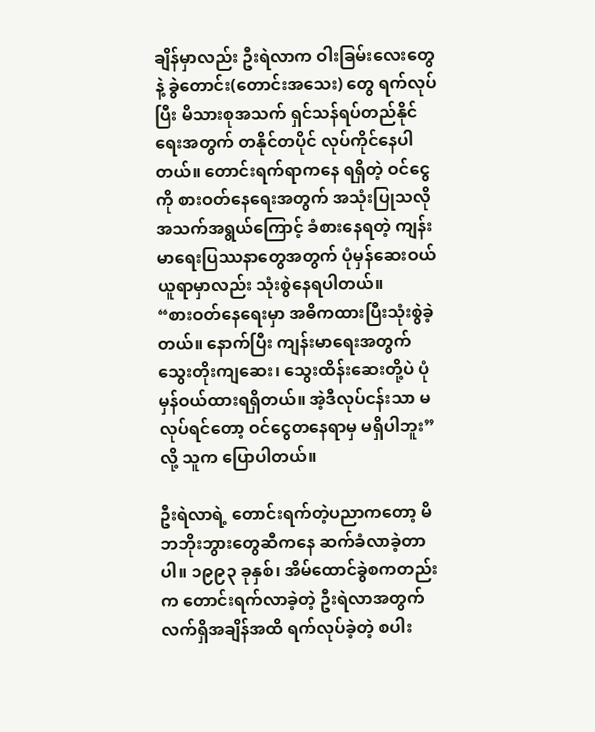ချိန်မှာလည်း ဦးရဲလာက ဝါးခြမ်းလေးတွေနဲ့ ခွဲတောင်း(တောင်းအသေး) တွေ ရက်လုပ်ပြီး မိသားစုအသက် ရှင်သန်ရပ်တည်နိုင်ရေးအတွက် တနိုင်တပိုင် လုပ်ကိုင်နေပါတယ်။ တောင်းရက်ရာကနေ ရရှိတဲ့ ဝင်ငွေကို စားဝတ်နေရေးအတွက် အသုံးပြုသလို အသက်အရွယ်ကြောင့် ခံစားနေရတဲ့ ကျန်းမာရေးပြဿနာတွေအတွက် ပုံမှန်ဆေးဝယ်ယူရာမှာလည်း သုံးစွဲနေရပါတယ်။
“စားဝတ်နေရေးမှာ အဓိကထားပြီးသုံးစွဲခဲ့တယ်။ နောက်ပြီး ကျန်းမာရေးအတွက် သွေးတိုးကျဆေး၊ သွေးထိန်းဆေးတို့ပဲ ပုံမှန်ဝယ်ထားရရှိတယ်။ အဲ့ဒီလုပ်ငန်းသာ မလုပ်ရင်တော့ ဝင်ငွေတနေရာမှ မရှိပါဘူး”လို့ သူက ပြောပါတယ်။

ဦးရဲလာရဲ့ တောင်းရက်တဲ့ပညာကတော့ မိဘဘိုးဘွားတွေဆီကနေ ဆက်ခံလာခဲ့တာပါ။ ၁၉၉၃ ခုနှစ်၊ အိမ်ထောင်ခွဲစကတည်းက တောင်းရက်လာခဲ့တဲ့ ဦးရဲလာအတွက် လက်ရှိအချိန်အထိ ရက်လုပ်ခဲ့တဲ့ စပါး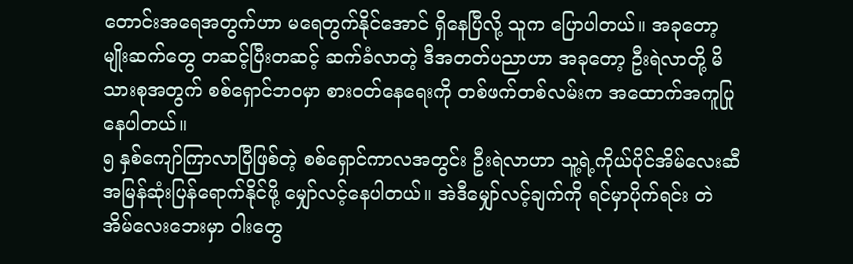တောင်းအရေအတွက်ဟာ မရေတွက်နိုင်အောင် ရှိနေပြီလို့ သူက ပြောပါတယ်။ အခုတော့ မျိုးဆက်တွေ တဆင့်ပြီးတဆင့် ဆက်ခံလာတဲ့ ဒီအတတ်ပညာဟာ အခုတော့ ဦးရဲလာတို့ မိသားစုအတွက် စစ်ရှောင်ဘဝမှာ စားဝတ်နေရေးကို တစ်ဖက်တစ်လမ်းက အထောက်အကူပြုနေပါတယ်။
၅ နှစ်ကျော်ကြာလာပြီဖြစ်တဲ့ စစ်ရှောင်ကာလအတွင်း ဦးရဲလာဟာ သူ့ရဲ့ကိုယ်ပိုင်အိမ်လေးဆီ အမြန်ဆုံးပြန်ရောက်နိုင်ဖို့ မျှော်လင့်နေပါတယ်။ အဲဒီမျှော်လင့်ချက်ကို ရင်မှာပိုက်ရင်း တဲအိမ်လေးဘေးမှာ ဝါးတွေ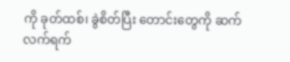ကို ခုတ်ထစ်၊ ခွဲစိတ်ပြီး တောင်းတွေကို ဆက်လက်ရက်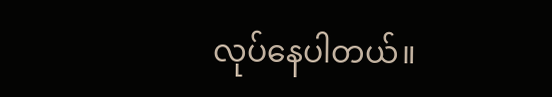လုပ်နေပါတယ်။